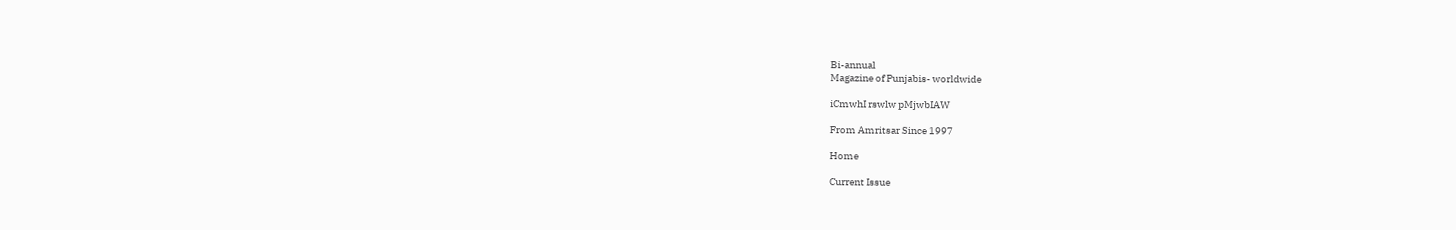Bi-annual
Magazine of Punjabis- worldwide

iCmwhI rswlw pMjwbIAW

From Amritsar Since 1997

Home

Current Issue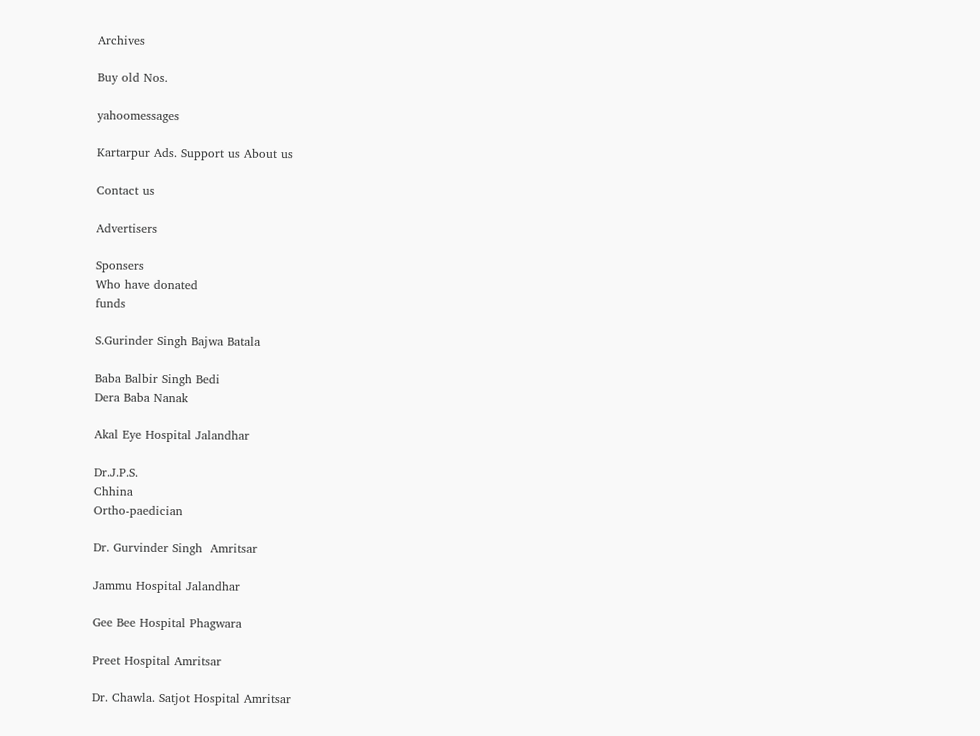Archives

Buy old Nos.

yahoomessages

Kartarpur Ads. Support us About us

Contact us

Advertisers

Sponsers
Who have donated
funds

S.Gurinder Singh Bajwa Batala

Baba Balbir Singh Bedi
Dera Baba Nanak

Akal Eye Hospital Jalandhar

Dr.J.P.S.
Chhina
Ortho-paedician

Dr. Gurvinder Singh  Amritsar

Jammu Hospital Jalandhar

Gee Bee Hospital Phagwara

Preet Hospital Amritsar

Dr. Chawla. Satjot Hospital Amritsar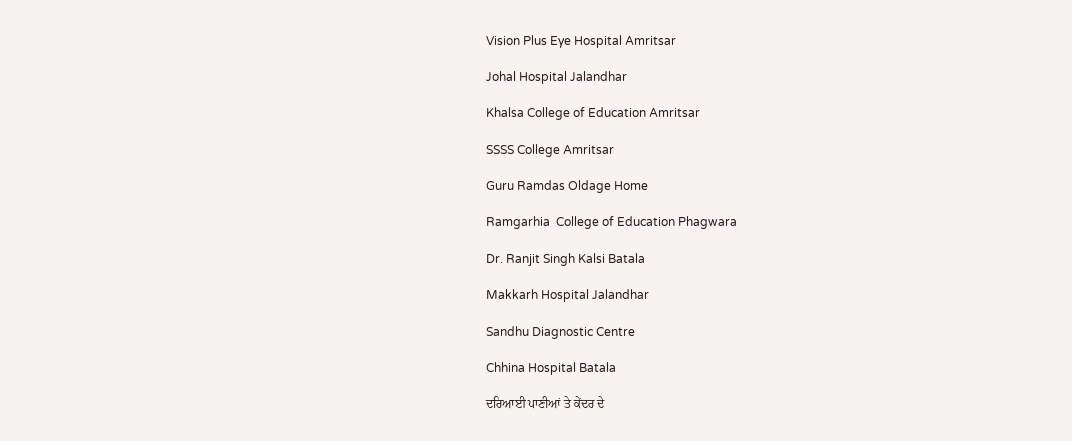Vision Plus Eye Hospital Amritsar

Johal Hospital Jalandhar

Khalsa College of Education Amritsar

SSSS College Amritsar

Guru Ramdas Oldage Home

Ramgarhia  College of Education Phagwara

Dr. Ranjit Singh Kalsi Batala

Makkarh Hospital Jalandhar

Sandhu Diagnostic Centre

Chhina Hospital Batala

ਦਰਿਆਈ ਪਾਣੀਆਂ ਤੇ ਕੇਂਦਰ ਦੇ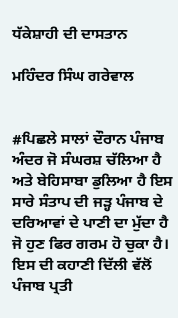ਧੱਕੇਸ਼ਾਹੀ ਦੀ ਦਾਸਤਾਨ

ਮਹਿੰਦਰ ਸਿੰਘ ਗਰੇਵਾਲ


#ਪਿਛਲੇ ਸਾਲਾਂ ਦੌਰਾਨ ਪੰਜਾਬ ਅੰਦਰ ਜੋ ਸੰਘਰਸ਼ ਚੱਲਿਆ ਹੈ ਅਤੇ ਬੇਹਿਸਾਬਾ ਡੁਲਿਆ ਹੈ ਇਸ ਸਾਰੇ ਸੰਤਾਪ ਦੀ ਜੜ੍ਹ ਪੰਜਾਬ ਦੇ ਦਰਿਆਵਾਂ ਦੇ ਪਾਣੀ ਦਾ ਮੁੱਦਾ ਹੈ ਜੋ ਹੁਣ ਫਿਰ ਗਰਮ ਹੋ ਚੁਕਾ ਹੈ। ਇਸ ਦੀ ਕਹਾਣੀ ਦਿੱਲੀ ਵੱਲੋਂ ਪੰਜਾਬ ਪ੍ਰਤੀ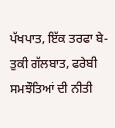ਪੱਖਪਾਤ, ਇੱਕ ਤਰਫਾ ਬੇ-ਤੁਕੀ ਗੱਲਬਾਤ, ਫਰੇਬੀ ਸਮਝੌਤਿਆਂ ਦੀ ਨੀਤੀ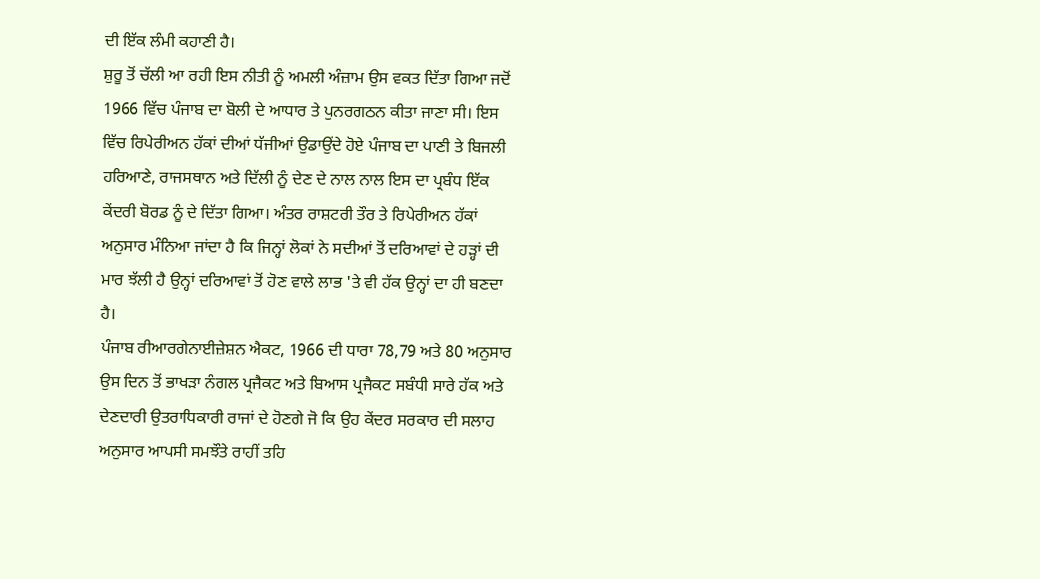ਦੀ ਇੱਕ ਲੰਮੀ ਕਹਾਣੀ ਹੈ।
ਸ਼ੁਰੂ ਤੋਂ ਚੱਲੀ ਆ ਰਹੀ ਇਸ ਨੀਤੀ ਨੂੰ ਅਮਲੀ ਅੰਜ਼ਾਮ ਉਸ ਵਕਤ ਦਿੱਤਾ ਗਿਆ ਜਦੋਂ 1966 ਵਿੱਚ ਪੰਜਾਬ ਦਾ ਬੋਲੀ ਦੇ ਆਧਾਰ ਤੇ ਪੁਨਰਗਠਨ ਕੀਤਾ ਜਾਣਾ ਸੀ। ਇਸ ਵਿੱਚ ਰਿਪੇਰੀਅਨ ਹੱਕਾਂ ਦੀਆਂ ਧੱਜੀਆਂ ਉਡਾਉਂਦੇ ਹੋਏ ਪੰਜਾਬ ਦਾ ਪਾਣੀ ਤੇ ਬਿਜਲੀ ਹਰਿਆਣੇ, ਰਾਜਸਥਾਨ ਅਤੇ ਦਿੱਲੀ ਨੂੰ ਦੇਣ ਦੇ ਨਾਲ ਨਾਲ ਇਸ ਦਾ ਪ੍ਰਬੰਧ ਇੱਕ ਕੇਂਦਰੀ ਬੋਰਡ ਨੂੰ ਦੇ ਦਿੱਤਾ ਗਿਆ। ਅੰਤਰ ਰਾਸ਼ਟਰੀ ਤੌਰ ਤੇ ਰਿਪੇਰੀਅਨ ਹੱਕਾਂ ਅਨੁਸਾਰ ਮੰਨਿਆ ਜਾਂਦਾ ਹੈ ਕਿ ਜਿਨ੍ਹਾਂ ਲੋਕਾਂ ਨੇ ਸਦੀਆਂ ਤੋਂ ਦਰਿਆਵਾਂ ਦੇ ਹੜ੍ਹਾਂ ਦੀ ਮਾਰ ਝੱਲੀ ਹੈ ਉਨ੍ਹਾਂ ਦਰਿਆਵਾਂ ਤੋਂ ਹੋਣ ਵਾਲੇ ਲਾਭ 'ਤੇ ਵੀ ਹੱਕ ਉਨ੍ਹਾਂ ਦਾ ਹੀ ਬਣਦਾ ਹੈ।
ਪੰਜਾਬ ਰੀਆਰਗੇਨਾਈਜ਼ੇਸ਼ਨ ਐਕਟ, 1966 ਦੀ ਧਾਰਾ 78,79 ਅਤੇ 80 ਅਨੁਸਾਰ ਉਸ ਦਿਨ ਤੋਂ ਭਾਖੜਾ ਨੰਗਲ ਪ੍ਰਜੈਕਟ ਅਤੇ ਬਿਆਸ ਪ੍ਰਜੈਕਟ ਸਬੰਧੀ ਸਾਰੇ ਹੱਕ ਅਤੇ ਦੇਣਦਾਰੀ ਉਤਰਾਧਿਕਾਰੀ ਰਾਜਾਂ ਦੇ ਹੋਣਗੇ ਜੋ ਕਿ ਉਹ ਕੇਂਦਰ ਸਰਕਾਰ ਦੀ ਸਲਾਹ ਅਨੁਸਾਰ ਆਪਸੀ ਸਮਝੌਤੇ ਰਾਹੀਂ ਤਹਿ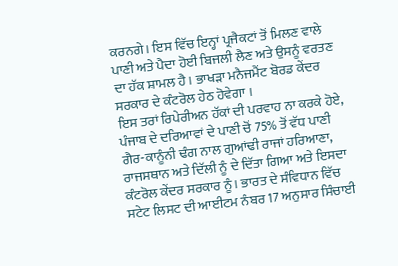ਕਰਨਗੇ। ਇਸ ਵਿੱਚ ਇਨ੍ਹਾਂ ਪ੍ਰਜੈਕਟਾਂ ਤੋਂ ਮਿਲਣ ਵਾਲੇ ਪਾਣੀ ਅਤੇ ਪੈਦਾ ਹੋਈ ਬਿਜਲੀ ਲੈਣ ਅਤੇ ਉਸਨੂੰ ਵਰਤਣ ਦਾ ਹੱਕ ਸ਼ਾਮਲ ਹੈ। ਭਾਖੜਾ ਮਨੈਜਮੈਂਟ ਬੋਰਡ ਕੇਂਦਰ ਸਰਕਾਰ ਦੇ ਕੰਟਰੋਲ ਹੇਠ ਹੋਵੇਗਾ ।
ਇਸ ਤਰਾਂ ਰਿਪੇਰੀਅਨ ਹੱਕਾਂ ਦੀ ਪਰਵਾਹ ਨਾ ਕਰਕੇ ਹੋਏ, ਪੰਜਾਬ ਦੇ ਦਰਿਆਵਾਂ ਦੇ ਪਾਣੀ ਚੋਂ 75% ਤੋਂ ਵੱਧ ਪਾਣੀ ਗੈਰ-ਕਾਨੂੰਨੀ ਢੰਗ ਨਾਲ ਗੁਆਂਢੀ ਰਾਜਾਂ ਹਰਿਆਣਾ, ਰਾਜਸਥਾਨ ਅਤੇ ਦਿੱਲੀ ਨੂੰ ਦੇ ਦਿੱਤਾ ਗਿਆ ਅਤੇ ਇਸਦਾ ਕੰਟਰੋਲ ਕੇਂਦਰ ਸਰਕਾਰ ਨੂੰ। ਭਾਰਤ ਦੇ ਸੰਵਿਧਾਨ ਵਿੱਚ ਸਟੇਟ ਲਿਸਟ ਦੀ ਆਈਟਮ ਨੰਬਰ 17 ਅਨੁਸਾਰ ਸਿੰਚਾਈ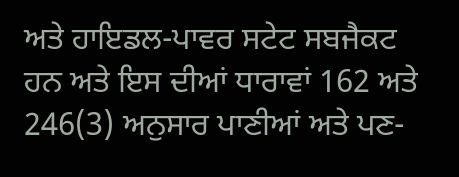ਅਤੇ ਹਾਇਡਲ-ਪਾਵਰ ਸਟੇਟ ਸਬਜੈਕਟ ਹਨ ਅਤੇ ਇਸ ਦੀਆਂ ਧਾਰਾਵਾਂ 162 ਅਤੇ 246(3) ਅਨੁਸਾਰ ਪਾਣੀਆਂ ਅਤੇ ਪਣ-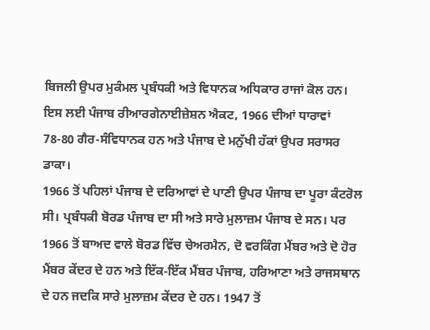ਬਿਜਲੀ ਉਪਰ ਮੁਕੰਮਲ ਪ੍ਰਬੰਧਕੀ ਅਤੇ ਵਿਧਾਨਕ ਅਧਿਕਾਰ ਰਾਜਾਂ ਕੋਲ ਹਨ। ਇਸ ਲਈ ਪੰਜਾਬ ਰੀਆਰਗੇਨਾਈਜ਼ੇਸ਼ਨ ਐਕਟ, 1966 ਦੀਆਂ ਧਾਰਾਵਾਂ 78-80 ਗੈਰ-ਸੰਵਿਧਾਨਕ ਹਨ ਅਤੇ ਪੰਜਾਬ ਦੇ ਮਨੁੱਖੀ ਹੱਕਾਂ ਉਪਰ ਸਰਾਸਰ ਡਾਕਾ।
1966 ਤੋਂ ਪਹਿਲਾਂ ਪੰਜਾਬ ਦੇ ਦਰਿਆਵਾਂ ਦੇ ਪਾਣੀ ਉਪਰ ਪੰਜਾਬ ਦਾ ਪੂਰਾ ਕੰਟਰੋਲ ਸੀ। ਪ੍ਰਬੰਧਕੀ ਬੋਰਡ ਪੰਜਾਬ ਦਾ ਸੀ ਅਤੇ ਸਾਰੇ ਮੁਲਾਜ਼ਮ ਪੰਜਾਬ ਦੇ ਸਨ। ਪਰ 1966 ਤੋਂ ਬਾਅਦ ਵਾਲੇ ਬੋਰਡ ਵਿੱਚ ਚੇਅਰਮੈਨ, ਦੋ ਵਰਕਿੰਗ ਮੈਂਬਰ ਅਤੇ ਦੋ ਹੋਰ ਮੈਂਬਰ ਕੇਂਦਰ ਦੇ ਹਨ ਅਤੇ ਇੱਕ-ਇੱਕ ਮੈਂਬਰ ਪੰਜਾਬ, ਹਰਿਆਣਾ ਅਤੇ ਰਾਜਸਥਾਨ ਦੇ ਹਨ ਜਦਕਿ ਸਾਰੇ ਮੁਲਾਜ਼ਮ ਕੇਂਦਰ ਦੇ ਹਨ। 1947 ਤੋਂ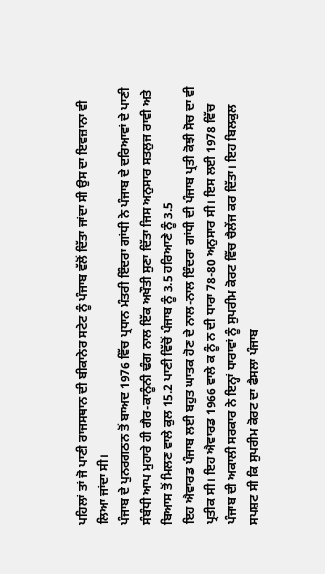ਪਹਿਲਾਂ ਤਾਂ ਜੋ ਪਾਣੀ ਰਾਜਸਥਾਨ ਦੀ ਬੀਕਾਨੇਰ ਸਟੇਟ ਨੂੰ ਪੰਜਾਬ ਵੱਲੋਂ ਦਿੱਤਾ ਜਾਂਦਾ ਸੀ ਉਸ ਦਾ ਇਵਜ਼ਾਨਾ ਵੀ ਲਿਆ ਜਾਂਦਾ ਸੀ।
ਪੰਜਾਬ ਦੇ ਪੁਨਰਗਠਨ ਤੋਂ ਬਾਅਦ 1976 ਵਿੱਚ ਪ੍ਰਧਾਨ ਮੰਤਰੀ ਇੰਦਰਾ ਗਾਂਧੀ ਨੇ ਪੰਜਾਬ ਦੇ ਦਰਿਆਵਾਂ ਦੇ ਪਾਣੀ ਸੰਬੰਧੀ ਆਪ ਮੁਹਾਰੇ ਹੀ ਗੈਰ-ਕਾਨੂੰਨੀ ਢੰਗ ਨਾਲ ਇੱਕ ਅਖੌਤੀ ਸੁਣਾ ਦਿੱਤਾ ਜਿਸ ਅਨੁਸਾਰ ਸਤਲੁਜ ਰਾਵੀ ਅਤੇ ਬਿਆਸ ਤੋਂ ਮਿਲਣ ਵਾਲੇ ਕੁਲ 15.2 ਪਾਣੀ ਵਿੱਚੋਂ ਪੰਜਾਬ ਨੂੰ 3.5 ਹਰਿਆਣੇ ਨੂੰ 3.5
ਇਹ ਐਵਾਰਡ ਪੰਜਾਬ ਲਈ ਬਹੁਤ ਘਾਤਕ ਹੋਣ ਦੇ ਨਾਲ-ਨਾਲ ਇੰਦਰਾ ਗਾਂਧੀ ਦੀ ਪੰਜਾਬ ਪ੍ਰਤੀ ਕੋਝੀ ਸੋਚ ਦਾ ਵੀ ਪ੍ਰਤੀਕ ਸੀ। ਇਹ ਐਵਾਰਡ 1966 ਵਾਲੇ ਕ ਨੂੰ ਨ ਦੀ ਧਾਰਾ 78-80 ਅਨੁਸਾਰ ਸੀ। ਇਸ ਲਈ 1978 ਵਿੱਚ ਪੰਜਾਬ ਦੀ ਅਕਾਲੀ ਸਰਕਾਰ ਨੇ ਇਨ੍ਹਾਂ ਧਾਰਾਵਾਂ ਨੂੰ ਸੁਪਰੀਮ ਕੋਰਟ ਵਿੱਚ ਚੈਲੇਂਜ ਕਰ ਦਿੱਤਾ। ਇਹ ਬਿਲਕੁਲ ਸਪਸ਼ਟ ਸੀ ਕਿ ਸੁਪਰੀਮ ਕੋਰਟ ਦਾ ਫੈਸਲਾ ਪੰਜਾਬ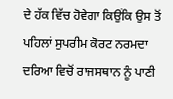ਦੇ ਹੱਕ ਵਿੱਚ ਹੋਵੇਗਾ ਕਿਉਂਕਿ ਉਸ ਤੋਂ ਪਹਿਲਾਂ ਸੁਪਰੀਮ ਕੋਰਟ ਨਰਮਦਾ ਦਰਿਆ ਵਿਚੋਂ ਰਾਜਸਥਾਨ ਨੂੰ ਪਾਣੀ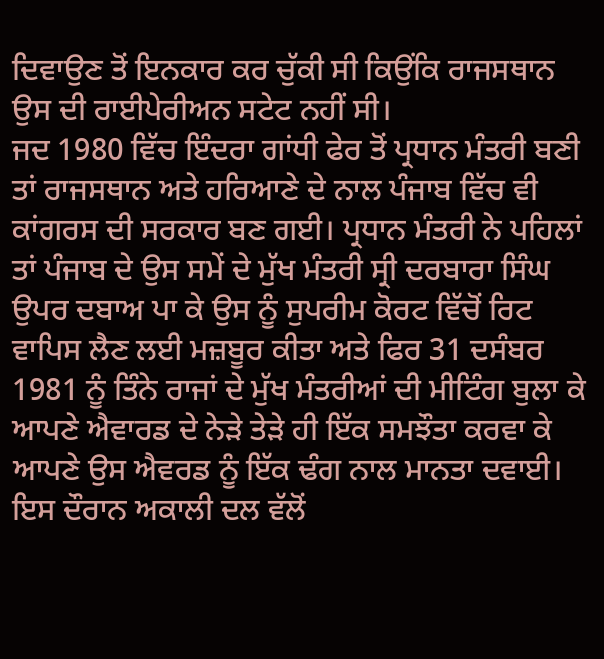ਦਿਵਾਉਣ ਤੋਂ ਇਨਕਾਰ ਕਰ ਚੁੱਕੀ ਸੀ ਕਿਉਂਕਿ ਰਾਜਸਥਾਨ ਉਸ ਦੀ ਰਾਈਪੇਰੀਅਨ ਸਟੇਟ ਨਹੀਂ ਸੀ।
ਜਦ 1980 ਵਿੱਚ ਇੰਦਰਾ ਗਾਂਧੀ ਫੇਰ ਤੋਂ ਪ੍ਰਧਾਨ ਮੰਤਰੀ ਬਣੀ ਤਾਂ ਰਾਜਸਥਾਨ ਅਤੇ ਹਰਿਆਣੇ ਦੇ ਨਾਲ ਪੰਜਾਬ ਵਿੱਚ ਵੀ ਕਾਂਗਰਸ ਦੀ ਸਰਕਾਰ ਬਣ ਗਈ। ਪ੍ਰਧਾਨ ਮੰਤਰੀ ਨੇ ਪਹਿਲਾਂ ਤਾਂ ਪੰਜਾਬ ਦੇ ਉਸ ਸਮੇਂ ਦੇ ਮੁੱਖ ਮੰਤਰੀ ਸ੍ਰੀ ਦਰਬਾਰਾ ਸਿੰਘ ਉਪਰ ਦਬਾਅ ਪਾ ਕੇ ਉਸ ਨੂੰ ਸੁਪਰੀਮ ਕੋਰਟ ਵਿੱਚੋਂ ਰਿਟ ਵਾਪਿਸ ਲੈਣ ਲਈ ਮਜ਼ਬੂਰ ਕੀਤਾ ਅਤੇ ਫਿਰ 31 ਦਸੰਬਰ 1981 ਨੂੰ ਤਿੰਨੇ ਰਾਜਾਂ ਦੇ ਮੁੱਖ ਮੰਤਰੀਆਂ ਦੀ ਮੀਟਿੰਗ ਬੁਲਾ ਕੇ ਆਪਣੇ ਐਵਾਰਡ ਦੇ ਨੇੜੇ ਤੇੜੇ ਹੀ ਇੱਕ ਸਮਝੌਤਾ ਕਰਵਾ ਕੇ ਆਪਣੇ ਉਸ ਐਵਰਡ ਨੂੰ ਇੱਕ ਢੰਗ ਨਾਲ ਮਾਨਤਾ ਦਵਾਈ।
ਇਸ ਦੌਰਾਨ ਅਕਾਲੀ ਦਲ ਵੱਲੋਂ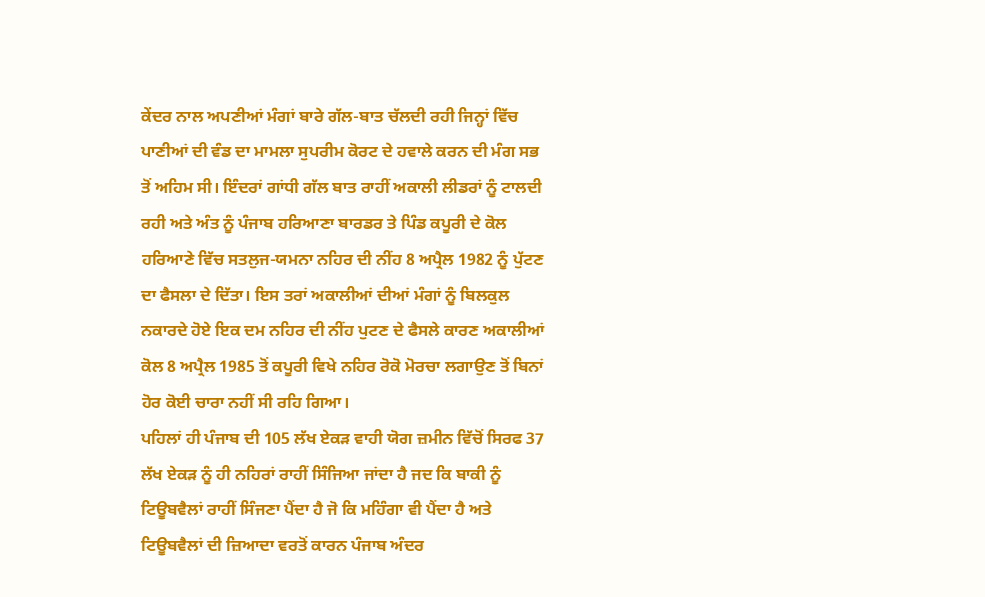ਕੇਂਦਰ ਨਾਲ ਅਪਣੀਆਂ ਮੰਗਾਂ ਬਾਰੇ ਗੱਲ-ਬਾਤ ਚੱਲਦੀ ਰਹੀ ਜਿਨ੍ਹਾਂ ਵਿੱਚ ਪਾਣੀਆਂ ਦੀ ਵੰਡ ਦਾ ਮਾਮਲਾ ਸੁਪਰੀਮ ਕੋਰਟ ਦੇ ਹਵਾਲੇ ਕਰਨ ਦੀ ਮੰਗ ਸਭ ਤੋਂ ਅਹਿਮ ਸੀ। ਇੰਦਰਾਂ ਗਾਂਧੀ ਗੱਲ ਬਾਤ ਰਾਹੀਂ ਅਕਾਲੀ ਲੀਡਰਾਂ ਨੂੰ ਟਾਲਦੀ ਰਹੀ ਅਤੇ ਅੰਤ ਨੂੰ ਪੰਜਾਬ ਹਰਿਆਣਾ ਬਾਰਡਰ ਤੇ ਪਿੰਡ ਕਪੂਰੀ ਦੇ ਕੋਲ ਹਰਿਆਣੇ ਵਿੱਚ ਸਤਲੁਜ-ਯਮਨਾ ਨਹਿਰ ਦੀ ਨੀਂਹ 8 ਅਪ੍ਰੈਲ 1982 ਨੂੰ ਪੁੱਟਣ ਦਾ ਫੈਸਲਾ ਦੇ ਦਿੱਤਾ। ਇਸ ਤਰਾਂ ਅਕਾਲੀਆਂ ਦੀਆਂ ਮੰਗਾਂ ਨੂੰ ਬਿਲਕੁਲ ਨਕਾਰਦੇ ਹੋਏ ਇਕ ਦਮ ਨਹਿਰ ਦੀ ਨੀਂਹ ਪੁਟਣ ਦੇ ਫੈਸਲੇ ਕਾਰਣ ਅਕਾਲੀਆਂ ਕੋਲ 8 ਅਪ੍ਰੈਲ 1985 ਤੋਂ ਕਪੂਰੀ ਵਿਖੇ ਨਹਿਰ ਰੋਕੋ ਮੋਰਚਾ ਲਗਾਉਣ ਤੋਂ ਬਿਨਾਂ ਹੋਰ ਕੋਈ ਚਾਰਾ ਨਹੀਂ ਸੀ ਰਹਿ ਗਿਆ।
ਪਹਿਲਾਂ ਹੀ ਪੰਜਾਬ ਦੀ 105 ਲੱਖ ਏਕੜ ਵਾਹੀ ਯੋਗ ਜ਼ਮੀਨ ਵਿੱਚੋਂ ਸਿਰਫ 37 ਲੱਖ ਏਕੜ ਨੂੰ ਹੀ ਨਹਿਰਾਂ ਰਾਹੀਂ ਸਿੰਜਿਆ ਜਾਂਦਾ ਹੈ ਜਦ ਕਿ ਬਾਕੀ ਨੂੰ ਟਿਊਬਵੈਲਾਂ ਰਾਹੀਂ ਸਿੰਜਣਾ ਪੈਂਦਾ ਹੈ ਜੋ ਕਿ ਮਹਿੰਗਾ ਵੀ ਪੈਂਦਾ ਹੈ ਅਤੇ ਟਿਊਬਵੈਲਾਂ ਦੀ ਜ਼ਿਆਦਾ ਵਰਤੋਂ ਕਾਰਨ ਪੰਜਾਬ ਅੰਦਰ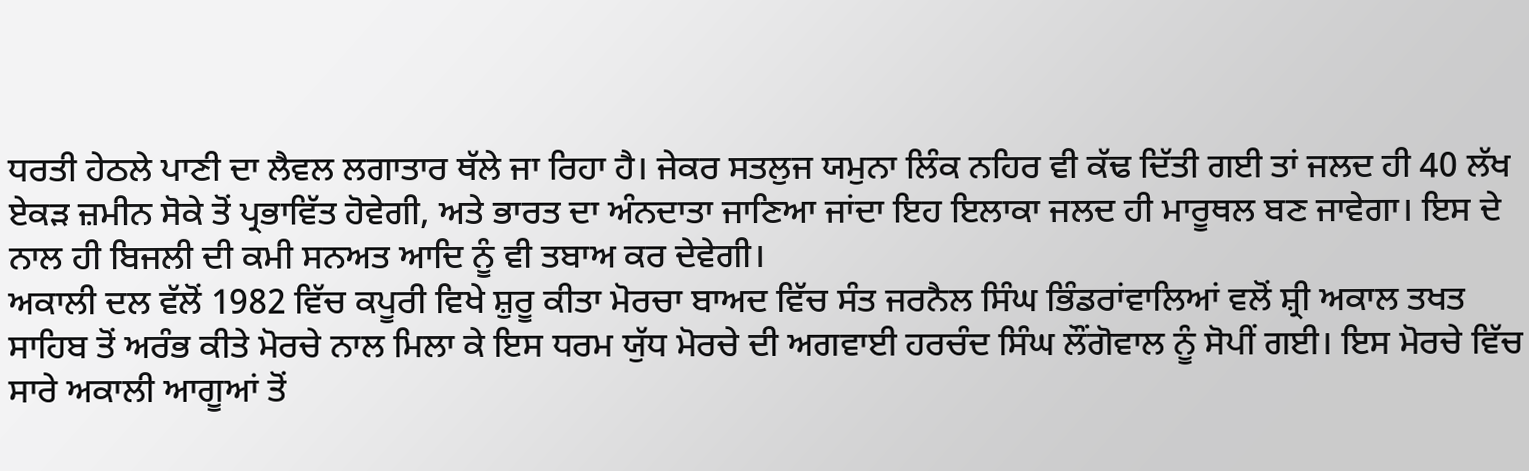ਧਰਤੀ ਹੇਠਲੇ ਪਾਣੀ ਦਾ ਲੈਵਲ ਲਗਾਤਾਰ ਥੱਲੇ ਜਾ ਰਿਹਾ ਹੈ। ਜੇਕਰ ਸਤਲੁਜ ਯਮੁਨਾ ਲਿੰਕ ਨਹਿਰ ਵੀ ਕੱਢ ਦਿੱਤੀ ਗਈ ਤਾਂ ਜਲਦ ਹੀ 40 ਲੱਖ ਏਕੜ ਜ਼ਮੀਨ ਸੋਕੇ ਤੋਂ ਪ੍ਰਭਾਵਿੱਤ ਹੋਵੇਗੀ, ਅਤੇ ਭਾਰਤ ਦਾ ਅੰਨਦਾਤਾ ਜਾਣਿਆ ਜਾਂਦਾ ਇਹ ਇਲਾਕਾ ਜਲਦ ਹੀ ਮਾਰੂਥਲ ਬਣ ਜਾਵੇਗਾ। ਇਸ ਦੇ ਨਾਲ ਹੀ ਬਿਜਲੀ ਦੀ ਕਮੀ ਸਨਅਤ ਆਦਿ ਨੂੰ ਵੀ ਤਬਾਅ ਕਰ ਦੇਵੇਗੀ।
ਅਕਾਲੀ ਦਲ ਵੱਲੋਂ 1982 ਵਿੱਚ ਕਪੂਰੀ ਵਿਖੇ ਸ਼ੁਰੂ ਕੀਤਾ ਮੋਰਚਾ ਬਾਅਦ ਵਿੱਚ ਸੰਤ ਜਰਨੈਲ ਸਿੰਘ ਭਿੰਡਰਾਂਵਾਲਿਆਂ ਵਲੋਂ ਸ਼੍ਰੀ ਅਕਾਲ ਤਖਤ ਸਾਹਿਬ ਤੋਂ ਅਰੰਭ ਕੀਤੇ ਮੋਰਚੇ ਨਾਲ ਮਿਲਾ ਕੇ ਇਸ ਧਰਮ ਯੁੱਧ ਮੋਰਚੇ ਦੀ ਅਗਵਾਈ ਹਰਚੰਦ ਸਿੰਘ ਲੌਂਗੋਵਾਲ ਨੂੰ ਸੋਪੀਂ ਗਈ। ਇਸ ਮੋਰਚੇ ਵਿੱਚ ਸਾਰੇ ਅਕਾਲੀ ਆਗੂਆਂ ਤੋਂ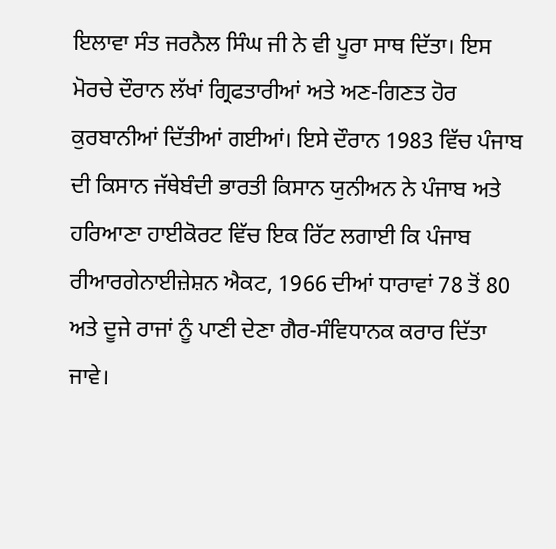ਇਲਾਵਾ ਸੰਤ ਜਰਨੈਲ ਸਿੰਘ ਜੀ ਨੇ ਵੀ ਪੂਰਾ ਸਾਥ ਦਿੱਤਾ। ਇਸ ਮੋਰਚੇ ਦੌਰਾਨ ਲੱਖਾਂ ਗ੍ਰਿਫਤਾਰੀਆਂ ਅਤੇ ਅਣ-ਗਿਣਤ ਹੋਰ ਕੁਰਬਾਨੀਆਂ ਦਿੱਤੀਆਂ ਗਈਆਂ। ਇਸੇ ਦੌਰਾਨ 1983 ਵਿੱਚ ਪੰਜਾਬ ਦੀ ਕਿਸਾਨ ਜੱਥੇਬੰਦੀ ਭਾਰਤੀ ਕਿਸਾਨ ਯੁਨੀਅਨ ਨੇ ਪੰਜਾਬ ਅਤੇ ਹਰਿਆਣਾ ਹਾਈਕੋਰਟ ਵਿੱਚ ਇਕ ਰਿੱਟ ਲਗਾਈ ਕਿ ਪੰਜਾਬ ਰੀਆਰਗੇਨਾਈਜ਼ੇਸ਼ਨ ਐਕਟ, 1966 ਦੀਆਂ ਧਾਰਾਵਾਂ 78 ਤੋਂ 80 ਅਤੇ ਦੂਜੇ ਰਾਜਾਂ ਨੂੰ ਪਾਣੀ ਦੇਣਾ ਗੈਰ-ਸੰਵਿਧਾਨਕ ਕਰਾਰ ਦਿੱਤਾ ਜਾਵੇ।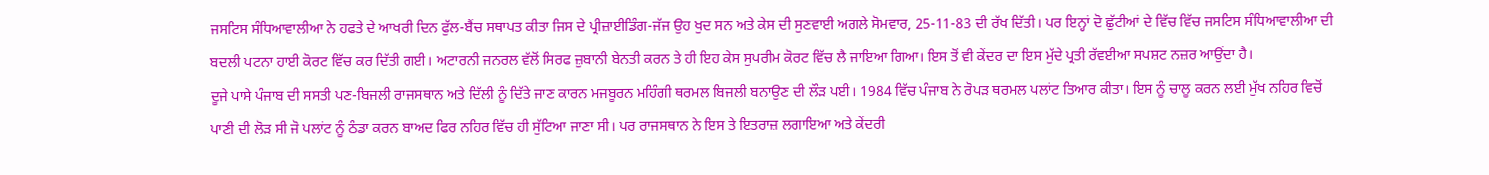ਜਸਟਿਸ ਸੰਧਿਆਵਾਲੀਆ ਨੇ ਹਫਤੇ ਦੇ ਆਖਰੀ ਦਿਨ ਫੁੱਲ-ਬੈਂਚ ਸਥਾਪਤ ਕੀਤਾ ਜਿਸ ਦੇ ਪ੍ਰੀਜ਼ਾਈਡਿੰਗ-ਜੱਜ ਉਹ ਖੁਦ ਸਨ ਅਤੇ ਕੇਸ ਦੀ ਸੁਣਵਾਈ ਅਗਲੇ ਸੋਮਵਾਰ, 25-11-83 ਦੀ ਰੱਖ ਦਿੱਤੀ। ਪਰ ਇਨ੍ਹਾਂ ਦੋ ਛੁੱਟੀਆਂ ਦੇ ਵਿੱਚ ਵਿੱਚ ਜਸਟਿਸ ਸੰਧਿਆਵਾਲੀਆ ਦੀ ਬਦਲੀ ਪਟਨਾ ਹਾਈ ਕੋਰਟ ਵਿੱਚ ਕਰ ਦਿੱਤੀ ਗਈ। ਅਟਾਰਨੀ ਜਨਰਲ ਵੱਲੋਂ ਸਿਰਫ ਜ਼ੁਬਾਨੀ ਬੇਨਤੀ ਕਰਨ ਤੇ ਹੀ ਇਹ ਕੇਸ ਸੁਪਰੀਮ ਕੋਰਟ ਵਿੱਚ ਲੈ ਜਾਇਆ ਗਿਆ। ਇਸ ਤੋਂ ਵੀ ਕੇਂਦਰ ਦਾ ਇਸ ਮੁੱਦੇ ਪ੍ਰਤੀ ਰੱਵਈਆ ਸਪਸ਼ਟ ਨਜ਼ਰ ਆਉਂਦਾ ਹੈ।
ਦੂਜੇ ਪਾਸੇ ਪੰਜਾਬ ਦੀ ਸਸਤੀ ਪਣ-ਬਿਜਲੀ ਰਾਜਸਥਾਨ ਅਤੇ ਦਿੱਲੀ ਨੂੰ ਦਿੱਤੇ ਜਾਣ ਕਾਰਨ ਮਜਬੂਰਨ ਮਹਿੰਗੀ ਥਰਮਲ ਬਿਜਲੀ ਬਨਾਉਣ ਦੀ ਲੌੜ ਪਈ। 1984 ਵਿੱਚ ਪੰਜਾਬ ਨੇ ਰੋਪੜ ਥਰਮਲ ਪਲਾਂਟ ਤਿਆਰ ਕੀਤਾ। ਇਸ ਨੂੰ ਚਾਲੂ ਕਰਨ ਲਈ ਮੁੱਖ ਨਹਿਰ ਵਿਚੋਂ ਪਾਣੀ ਦੀ ਲੋੜ ਸੀ ਜੋ ਪਲਾਂਟ ਨੂੰ ਠੰਡਾ ਕਰਨ ਬਾਅਦ ਫਿਰ ਨਹਿਰ ਵਿੱਚ ਹੀ ਸੁੱਟਿਆ ਜਾਣਾ ਸੀ। ਪਰ ਰਾਜਸਥਾਨ ਨੇ ਇਸ ਤੇ ਇਤਰਾਜ਼ ਲਗਾਇਆ ਅਤੇ ਕੇਂਦਰੀ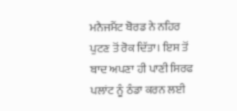ਮਨੈਜਮੈਂਟ ਬੋਰਡ ਨੇ ਨਹਿਰ ਪੁਟਣ ਤੋਂ ਰੋਕ ਦਿੱਤਾ। ਇਸ ਤੋਂ ਬਾਦ ਅਪਣਾ ਹੀ ਪਾਣੀ ਸਿਰਫ ਪਲਾਂਟ ਨੂੰ ਠੰਡਾ ਕਰਨ ਲਈ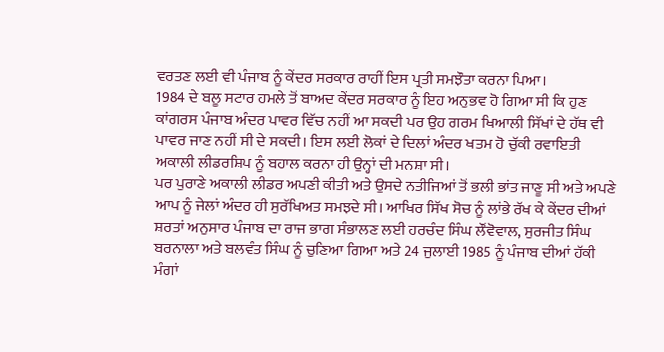ਵਰਤਣ ਲਈ ਵੀ ਪੰਜਾਬ ਨੂੰ ਕੇਂਦਰ ਸਰਕਾਰ ਰਾਹੀਂ ਇਸ ਪ੍ਰਤੀ ਸਮਝੌਤਾ ਕਰਨਾ ਪਿਆ।
1984 ਦੇ ਬਲੂ ਸਟਾਰ ਹਮਲੇ ਤੋਂ ਬਾਅਦ ਕੇਂਦਰ ਸਰਕਾਰ ਨੂੰ ਇਹ ਅਨੁਭਵ ਹੋ ਗਿਆ ਸੀ ਕਿ ਹੁਣ ਕਾਂਗਰਸ ਪੰਜਾਬ ਅੰਦਰ ਪਾਵਰ ਵਿੱਚ ਨਹੀਂ ਆ ਸਕਦੀ ਪਰ ਉਹ ਗਰਮ ਖਿਆਲੀ ਸਿੱਖਾਂ ਦੇ ਹੱਥ ਵੀ ਪਾਵਰ ਜਾਣ ਨਹੀਂ ਸੀ ਦੇ ਸਕਦੀ। ਇਸ ਲਈ ਲੋਕਾਂ ਦੇ ਦਿਲਾਂ ਅੰਦਰ ਖਤਮ ਹੋ ਚੁੱਕੀ ਰਵਾਇਤੀ ਅਕਾਲੀ ਲੀਡਰਸ਼ਿਪ ਨੂੰ ਬਹਾਲ ਕਰਨਾ ਹੀ ਉਨ੍ਹਾਂ ਦੀ ਮਨਸ਼ਾ ਸੀ।
ਪਰ ਪੁਰਾਣੇ ਅਕਾਲੀ ਲੀਡਰ ਅਪਣੀ ਕੀਤੀ ਅਤੇ ਉਸਦੇ ਨਤੀਜਿਆਂ ਤੋਂ ਭਲੀ ਭਾਂਤ ਜਾਣੂ ਸੀ ਅਤੇ ਅਪਣੇ ਆਪ ਨੂੰ ਜੇਲਾਂ ਅੰਦਰ ਹੀ ਸੁਰੱਖਿਅਤ ਸਮਝਦੇ ਸੀ। ਆਖਿਰ ਸਿੱਖ ਸੋਚ ਨੂੰ ਲਾਂਭੇ ਰੱਖ ਕੇ ਕੇਂਦਰ ਦੀਆਂ ਸ਼ਰਤਾਂ ਅਨੁਸਾਰ ਪੰਜਾਬ ਦਾ ਰਾਜ ਭਾਗ ਸੰਭਾਲਣ ਲਈ ਹਰਚੰਦ ਸਿੰਘ ਲੌਂਵੋਵਾਲ, ਸੁਰਜੀਤ ਸਿੰਘ ਬਰਨਾਲਾ ਅਤੇ ਬਲਵੰਤ ਸਿੰਘ ਨੂੰ ਚੁਣਿਆ ਗਿਆ ਅਤੇ 24 ਜੁਲਾਈ 1985 ਨੂੰ ਪੰਜਾਬ ਦੀਆਂ ਹੱਕੀ ਮੰਗਾਂ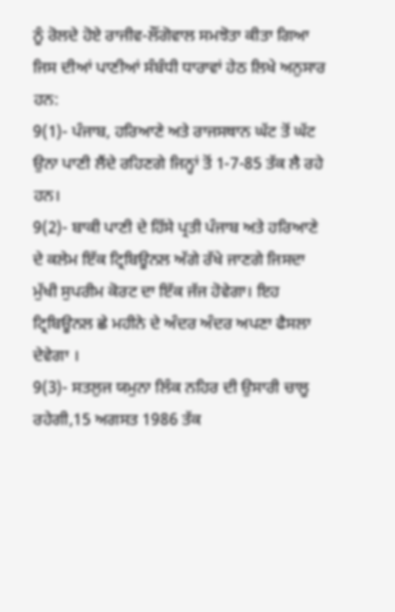ਨੂੰ ਰੋਲਦੇ ਹੋਏ ਰਾਜੀਵ-ਲੌਂਗੋਵਾਲ ਸਮਝੋਤਾ ਕੀਤਾ ਗਿਆ ਜਿਸ ਦੀਆਂ ਪਾਣੀਆਂ ਸੰਬੰਧੀ ਧਾਰਾਵਾਂ ਹੇਠ ਲਿਖੇ ਅਨੁਸਾਰ ਹਨ:
9(1)- ਪੰਜਾਬ, ਹਰਿਆਣੇ ਅਤੇ ਰਾਜਸਥਾਨ ਘੱਟ ਤੋਂ ਘੱਟ ਉਨਾ ਪਾਣੀ ਲੈਂਦੇ ਰਹਿਣਗੇ ਜਿਨ੍ਹਾਂ ਤੋਂ 1-7-85 ਤੱਕ ਲੈ ਰਹੇ ਹਨ।
9(2)- ਬਾਕੀ ਪਾਣੀ ਦੇ ਹਿੱਸੇ ਪ੍ਰਤੀ ਪੰਜਾਬ ਅਤੇ ਹਰਿਆਣੇ ਦੇ ਕਲੇਮ ਇੱਕ ਟ੍ਰਿਬਿਊਨਲ ਅੱਗੇ ਰੱਖੇ ਜਾਣਗੇ ਜਿਸਦਾ ਮੁੱਖੀ ਸੁਪਰੀਮ ਕੋਰਟ ਦਾ ਇੱਕ ਜੱਜ ਹੋਵੇਗਾ। ਇਹ ਟ੍ਰਿਬਿਊਨਲ ਛੇ ਮਹੀਨੇ ਦੇ ਅੰਦਰ ਅੰਦਰ ਅਪਣਾ ਫੈਸਲਾ ਦੇਵੇਗਾ ।
9(3)- ਸਤਲੁਜ ਯਮੁਨਾ ਲਿੰਕ ਨਹਿਰ ਦੀ ਉਸਾਰੀ ਚਾਲੂ ਰਹੇਗੀ,15 ਅਗਸਤ 1986 ਤੱਕ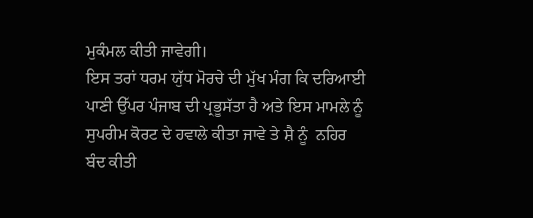ਮੁਕੰਮਲ ਕੀਤੀ ਜਾਵੇਗੀ।
ਇਸ ਤਰਾਂ ਧਰਮ ਯੁੱਧ ਮੋਰਚੇ ਦੀ ਮੁੱਖ ਮੰਗ ਕਿ ਦਰਿਆਈ ਪਾਣੀ ਉੱਪਰ ਪੰਜਾਬ ਦੀ ਪ੍ਰਭੂਸੱਤਾ ਹੈ ਅਤੇ ਇਸ ਮਾਮਲੇ ਨੂੰ ਸੁਪਰੀਮ ਕੋਰਟ ਦੇ ਹਵਾਲੇ ਕੀਤਾ ਜਾਵੇ ਤੇ ਸ਼ੈ ਨੂੰ  ਨਹਿਰ ਬੰਦ ਕੀਤੀ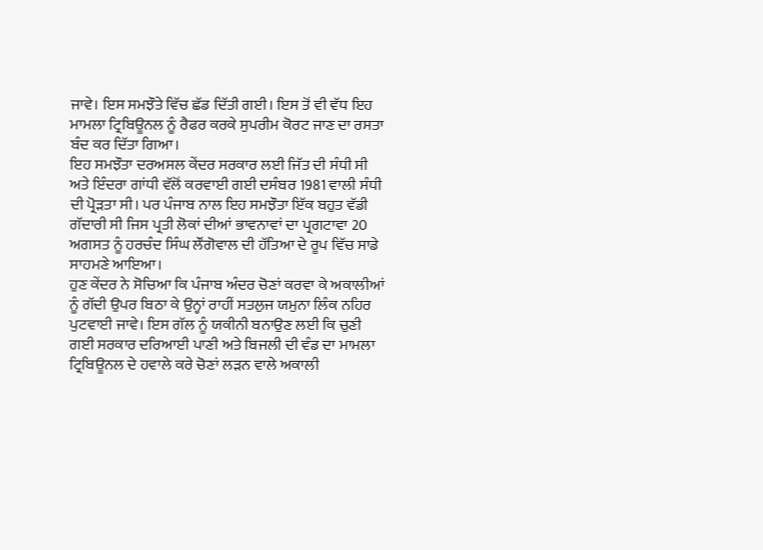ਜਾਵੇ। ਇਸ ਸਮਝੌਤੇ ਵਿੱਚ ਛੱਡ ਦਿੱਤੀ ਗਈ। ਇਸ ਤੋਂ ਵੀ ਵੱਧ ਇਹ ਮਾਮਲਾ ਟ੍ਰਿਬਿਊਨਲ ਨੂੰ ਰੈਫਰ ਕਰਕੇ ਸੁਪਰੀਮ ਕੋਰਟ ਜਾਣ ਦਾ ਰਸਤਾ ਬੰਦ ਕਰ ਦਿੱਤਾ ਗਿਆ।
ਇਹ ਸਮਝੌਤਾ ਦਰਅਸਲ ਕੇਂਦਰ ਸਰਕਾਰ ਲਈ ਜਿੱਤ ਦੀ ਸੰਧੀ ਸੀ ਅਤੇ ਇੰਦਰਾ ਗਾਂਧੀ ਵੱਲੋਂ ਕਰਵਾਈ ਗਈ ਦਸੰਬਰ 1981 ਵਾਲੀ ਸੰਧੀ ਦੀ ਪ੍ਰੋੜਤਾ ਸੀ। ਪਰ ਪੰਜਾਬ ਨਾਲ ਇਹ ਸਮਝੌਤਾ ਇੱਕ ਬਹੁਤ ਵੱਡੀ ਗੱਦਾਰੀ ਸੀ ਜਿਸ ਪ੍ਰਤੀ ਲੋਕਾਂ ਦੀਆਂ ਭਾਵਨਾਵਾਂ ਦਾ ਪ੍ਰਗਟਾਵਾ 20 ਅਗਸਤ ਨੂੰ ਹਰਚੰਦ ਸਿੰਘ ਲੌਂਗੋਵਾਲ ਦੀ ਹੱਤਿਆ ਦੇ ਰੂਪ ਵਿੱਚ ਸਾਡੇ ਸਾਹਮਣੇ ਆਇਆ।
ਹੁਣ ਕੇਂਦਰ ਨੇ ਸੋਚਿਆ ਕਿ ਪੰਜਾਬ ਅੰਦਰ ਚੋਣਾਂ ਕਰਵਾ ਕੇ ਅਕਾਲੀਆਂ ਨੂੰ ਗੱਦੀ ਉਪਰ ਬਿਠਾ ਕੇ ਉਨ੍ਹਾਂ ਰਾਹੀਂ ਸਤਲੁਜ ਯਮੁਨਾ ਲਿੰਕ ਨਹਿਰ ਪੁਟਵਾਈ ਜਾਵੇ। ਇਸ ਗੱਲ ਨੂੰ ਯਕੀਨੀ ਬਨਾਉਣ ਲਈ ਕਿ ਚੁਣੀ ਗਈ ਸਰਕਾਰ ਦਰਿਆਈ ਪਾਣੀ ਅਤੇ ਬਿਜਲੀ ਦੀ ਵੰਡ ਦਾ ਮਾਮਲਾ ਟ੍ਰਿਬਿਊਨਲ ਦੇ ਹਵਾਲੇ ਕਰੇ ਚੋਣਾਂ ਲੜਨ ਵਾਲੇ ਅਕਾਲੀ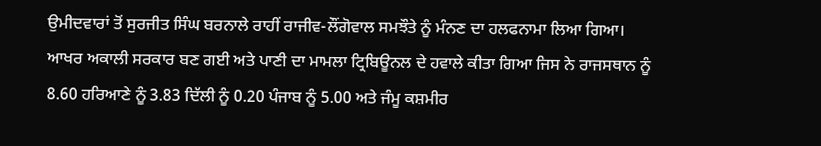ਉਮੀਦਵਾਰਾਂ ਤੋਂ ਸੁਰਜੀਤ ਸਿੰਘ ਬਰਨਾਲੇ ਰਾਹੀਂ ਰਾਜੀਵ-ਲੌਂਗੋਵਾਲ ਸਮਝੌਤੇ ਨੂੰ ਮੰਨਣ ਦਾ ਹਲਫਨਾਮਾ ਲਿਆ ਗਿਆ।
ਆਖਰ ਅਕਾਲੀ ਸਰਕਾਰ ਬਣ ਗਈ ਅਤੇ ਪਾਣੀ ਦਾ ਮਾਮਲਾ ਟ੍ਰਿਬਿਊਨਲ ਦੇ ਹਵਾਲੇ ਕੀਤਾ ਗਿਆ ਜਿਸ ਨੇ ਰਾਜਸਥਾਨ ਨੂੰ 8.60 ਹਰਿਆਣੇ ਨੂੰ 3.83 ਦਿੱਲੀ ਨੂੰ 0.20 ਪੰਜਾਬ ਨੂੰ 5.00 ਅਤੇ ਜੰਮੂ ਕਸ਼ਮੀਰ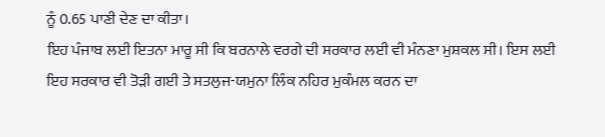ਨੂੰ 0.65 ਪਾਣੀ ਦੇਣ ਦਾ ਕੀਤਾ।
ਇਹ ਪੰਜਾਬ ਲਈ ਇਤਨਾ ਮਾਰੂ ਸੀ ਕਿ ਬਰਨਾਲੇ ਵਰਗੇ ਦੀ ਸਰਕਾਰ ਲਈ ਵੀ ਮੰਨਣਾ ਮੁਸ਼ਕਲ ਸੀ। ਇਸ ਲਈ ਇਹ ਸਰਕਾਰ ਵੀ ਤੋੜੀ ਗਈ ਤੇ ਸਤਲੁਜ-ਯਮੁਨਾ ਲਿੰਕ ਨਹਿਰ ਮੁਕੰਮਲ ਕਰਨ ਦਾ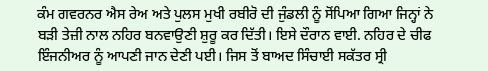ਕੰਮ ਗਵਰਨਰ ਐਸ ਰੇਅ ਅਤੇ ਪੁਲਸ ਮੁਖੀ ਰਬੀਰੋ ਦੀ ਜੁੰਡਲੀ ਨੂੰ ਸੋਂਪਿਆ ਗਿਆ ਜਿਨ੍ਹਾਂ ਨੇ ਬੜੀ ਤੇਜ਼ੀ ਨਾਲ ਨਹਿਰ ਬਨਵਾਉਣੀ ਸ਼ੁਰੂ ਕਰ ਦਿੱਤੀ। ਇਸੇ ਦੌਰਾਨ ਵਾਈ. ਨਹਿਰ ਦੇ ਚੀਫ ਇੰਜਨੀਅਰ ਨੂੰ ਆਪਣੀ ਜਾਨ ਦੇਣੀ ਪਈ। ਜਿਸ ਤੋਂ ਬਾਅਦ ਸਿੰਚਾਈ ਸਕੱਤਰ ਸ੍ਰੀ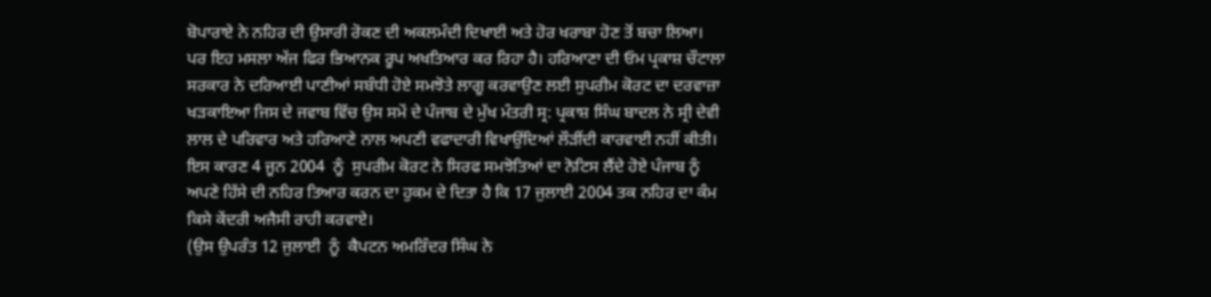ਬੋਪਾਰਾਏ ਨੇ ਨਹਿਰ ਦੀ ਉਸਾਰੀ ਰੋਕਣ ਦੀ ਅਕਲਮੰਦੀ ਦਿਖਾਈ ਅਤੇ ਹੋਰ ਖਰਾਬਾ ਹੋਣ ਤੋਂ ਬਚਾ ਲਿਆ।
ਪਰ ਇਹ ਮਸਲਾ ਅੱਜ ਫਿਰ ਭਿਆਨਕ ਰੂਪ ਅਖਤਿਆਰ ਕਰ ਰਿਹਾ ਹੈ। ਹਰਿਆਣਾ ਦੀ ਓਮ ਪ੍ਰਕਾਸ਼ ਚੌਟਾਲਾ ਸਰਕਾਰ ਨੇ ਦਰਿਆਈ ਪਾਣੀਆਂ ਸਬੰਧੀ ਹੋਏ ਸਮਝੋਤੇ ਲਾਗੂ ਕਰਵਾਉਣ ਲਈ ਸੁਪਰੀਮ ਕੋਰਟ ਦਾ ਦਰਵਾਜ਼ਾ ਖੜਕਾਇਆ ਜਿਸ ਦੇ ਜਵਾਬ ਵਿੱਚ ਉਸ ਸਮੇਂ ਦੇ ਪੰਜਾਬ ਦੇ ਮੁੱਖ ਮੰਤਰੀ ਸ੍ਰ: ਪ੍ਰਕਾਸ਼ ਸਿੰਘ ਬਾਦਲ ਨੇ ਸ੍ਰੀ ਦੇਵੀ ਲਾਲ ਦੇ ਪਰਿਵਾਰ ਅਤੇ ਹਰਿਆਣੇ ਨਾਲ ਅਪਣੀ ਵਫਾਦਾਰੀ ਵਿਖਾਉਂਦਿਆਂ ਲੌੜੀਂਦੀ ਕਾਰਵਾਈ ਨਹੀਂ ਕੀਤੀ। ਇਸ ਕਾਰਣ 4 ਜੂਨ 2004  ਨੂੰ  ਸੁਪਰੀਮ ਕੋਰਟ ਨੇ ਸਿਰਫ ਸਮਝੋਤਿਆਂ ਦਾ ਨੋਟਿਸ ਲੈਂਦੇ ਹੋਏ ਪੰਜਾਬ ਨੂੰ ਅਪਣੇ ਹਿੱਸੇ ਦੀ ਨਹਿਰ ਤਿਆਰ ਕਰਨ ਦਾ ਹੁਕਮ ਦੇ ਦਿਤਾ ਹੈ ਕਿ 17 ਜੁਲਾਈ 2004 ਤਕ ਨਹਿਰ ਦਾ ਕੰਮ ਕਿਸੇ ਕੇਂਦਰੀ ਅਜੈਸੀ ਰਾਹੀ ਕਰਵਾਏ।
(ਉਸ ਉਪਰੰਤ 12 ਜੁਲਾਈ  ਨੂੰ  ਕੈਪਟਨ ਅਮਰਿੰਦਰ ਸਿੰਘ ਨੇ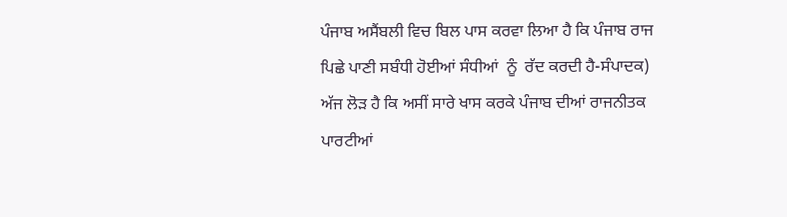ਪੰਜਾਬ ਅਸੈਂਬਲੀ ਵਿਚ ਬਿਲ ਪਾਸ ਕਰਵਾ ਲਿਆ ਹੈ ਕਿ ਪੰਜਾਬ ਰਾਜ ਪਿਛੇ ਪਾਣੀ ਸਬੰਧੀ ਹੋਈਆਂ ਸੰਧੀਆਂ  ਨੂੰ  ਰੱਦ ਕਰਦੀ ਹੈ-ਸੰਪਾਦਕ)
ਅੱਜ ਲੋੜ ਹੈ ਕਿ ਅਸੀਂ ਸਾਰੇ ਖਾਸ ਕਰਕੇ ਪੰਜਾਬ ਦੀਆਂ ਰਾਜਨੀਤਕ ਪਾਰਟੀਆਂ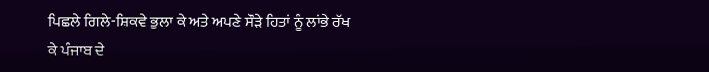ਪਿਛਲੇ ਗਿਲੇ-ਸ਼ਿਕਵੇ ਭੁਲਾ ਕੇ ਅਤੇ ਅਪਣੇ ਸੌੜੇ ਹਿਤਾਂ ਨੂੰ ਲਾਂਭੇ ਰੱਖ ਕੇ ਪੰਜਾਬ ਦੇ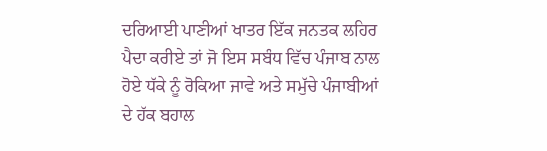ਦਰਿਆਈ ਪਾਣੀਆਂ ਖਾਤਰ ਇੱਕ ਜਨਤਕ ਲਹਿਰ ਪੈਦਾ ਕਰੀਏ ਤਾਂ ਜੋ ਇਸ ਸਬੰਧ ਵਿੱਚ ਪੰਜਾਬ ਨਾਲ ਹੋਏ ਧੱਕੇ ਨੂੰ ਰੋਕਿਆ ਜਾਵੇ ਅਤੇ ਸਮੁੱਚੇ ਪੰਜਾਬੀਆਂ ਦੇ ਹੱਕ ਬਹਾਲ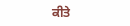ਕੀਤੇ